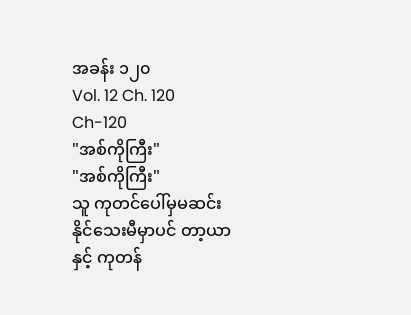အခန်း ၁၂၀
Vol. 12 Ch. 120
Ch-120
"အစ်ကိုကြီး"
"အစ်ကိုကြီး"
သူ ကုတင်ပေါ်မှမဆင်းနိုင်သေးမီမှာပင် တာ့ယာနှင့် ကုတန်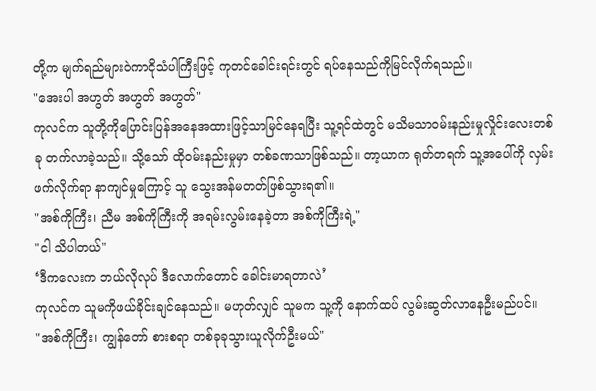တို့က မျက်ရည်များဝဲကာငိုသံပါကြီးဖြင့် ကုတင်ခေါင်းရင်းတွင် ရပ်နေသည်ကိုမြင်လိုက်ရသည်။
"အေးပါ အဟွတ် အဟွတ် အဟွတ်"
ကုလင်က သူတို့ကိုပြောင်းပြန်အနေအထားဖြင့်သာမြင်နေရပြီး သူ့ရင်ထဲတွင် မသိမသာဝမ်းနည်းမှုလှိုင်းလေးတစ်ခု တက်လာခဲ့သည်။ သို့သော် ထိုဝမ်းနည်းမှုမှာ တစ်ခဏသာဖြစ်သည်။ တာ့ယာက ရုတ်တရက် သူ့အပေါ်ကို လှမ်းဖက်လိုက်ရာ နာကျင်မှုကြောင့် သူ သွေးအန်မတတ်ဖြစ်သွားရ၏။
"အစ်ကိုကြီး၊ ညီမ အစ်ကိုကြီးကို အရမ်းလွမ်းနေခဲ့တာ အစ်ကိုကြီးရဲ့"
"ငါ သိပါတယ်"
‘ဒီကလေးက ဘယ်လိုလုပ် ဒီလောက်တောင် ခေါင်းမာရတာလဲ’
ကုလင်က သူမကိုဖယ်ခိုင်းချင်နေသည်။ မဟုတ်လျှင် သူမက သူ့ကို နောက်ထပ် လွမ်းဆွတ်လာနေဦးမည်ပင်။
"အစ်ကိုကြီး၊ ကျွန်တော် စားစရာ တစ်ခုခုသွားယူလိုက်ဦးမယ်"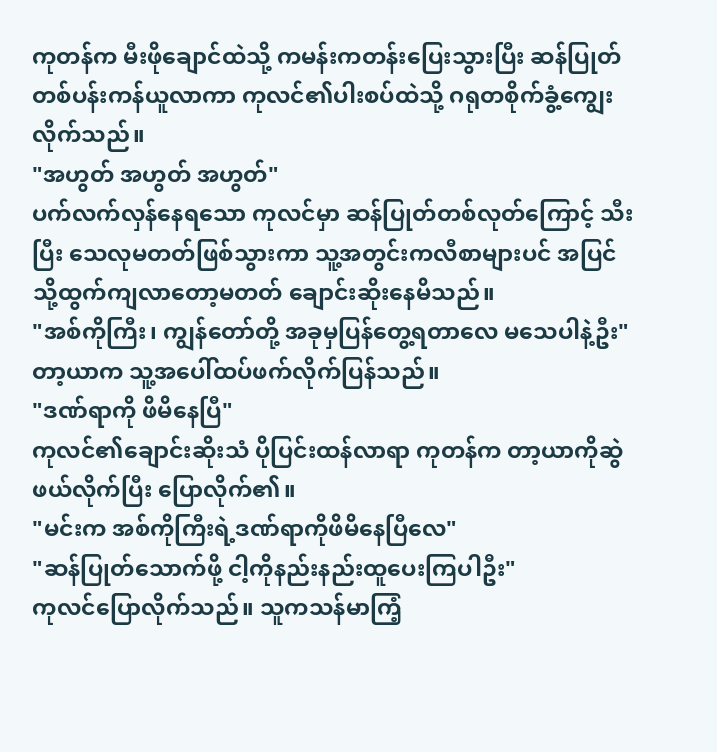ကုတန်က မီးဖိုချောင်ထဲသို့ ကမန်းကတန်းပြေးသွားပြီး ဆန်ပြုတ်တစ်ပန်းကန်ယူလာကာ ကုလင်၏ပါးစပ်ထဲသို့ ဂရုတစိုက်ခွံ့ကျွေးလိုက်သည်။
"အဟွတ် အဟွတ် အဟွတ်"
ပက်လက်လှန်နေရသော ကုလင်မှာ ဆန်ပြုတ်တစ်လုတ်ကြောင့် သီးပြီး သေလုမတတ်ဖြစ်သွားကာ သူ့အတွင်းကလီစာများပင် အပြင်သို့ထွက်ကျလာတော့မတတ် ချောင်းဆိုးနေမိသည်။
"အစ်ကိုကြီး၊ ကျွန်တော်တို့ အခုမှပြန်တွေ့ရတာလေ မသေပါနဲ့ဦး"
တာ့ယာက သူ့အပေါ်ထပ်ဖက်လိုက်ပြန်သည်။
"ဒဏ်ရာကို ဖိမိနေပြီ"
ကုလင်၏ချောင်းဆိုးသံ ပိုပြင်းထန်လာရာ ကုတန်က တာ့ယာကိုဆွဲဖယ်လိုက်ပြီး ပြောလိုက်၏။
"မင်းက အစ်ကိုကြီးရဲ့ဒဏ်ရာကိုဖိမိနေပြီလေ"
"ဆန်ပြုတ်သောက်ဖို့ ငါ့ကိုနည်းနည်းထူပေးကြပါဦး"
ကုလင်ပြောလိုက်သည်။ သူကသန်မာကြံ့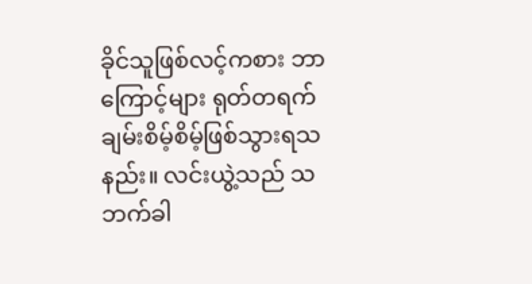ခိုင်သူဖြစ်လင့်ကစား ဘာကြောင့်များ ရုတ်တရက် ချမ်းစိမ့်စိမ့်ဖြစ်သွားရသနည်း။ လင်းယွဲ့သည် သဘက်ခါ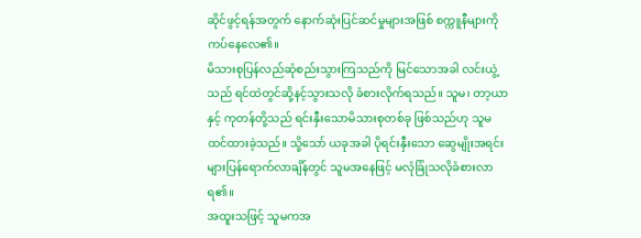ဆိုင်ဖွင့်ရန်အတွက် နောက်ဆုံးပြင်ဆင်မှုများအဖြစ် စက္ကူနီများကိုကပ်နေလေ၏။
မိသားစုပြန်လည်ဆုံစည်းသွားကြသည်ကို မြင်သောအခါ လင်းယွဲ့သည် ရင်ထဲတွင်ဆို့နင့်သွားသလို ခံစားလိုက်ရသည်။ သူမ၊ တာ့ယာနှင့် ကုတန်တို့သည် ရင်းနှီးသောမိသားစုတစ်ခု ဖြစ်သည်ဟု သူမထင်ထားခဲ့သည်။ သို့သော် ယခုအခါ ပိုရင်းနှီးသော ဆွေမျိုးအရင်းများပြန်ရောက်လာချိန်တွင် သူမအနေဖြင့် မလုံခြုံသလိုခံစားလာရ၏။
အထူးသဖြင့် သူမကအ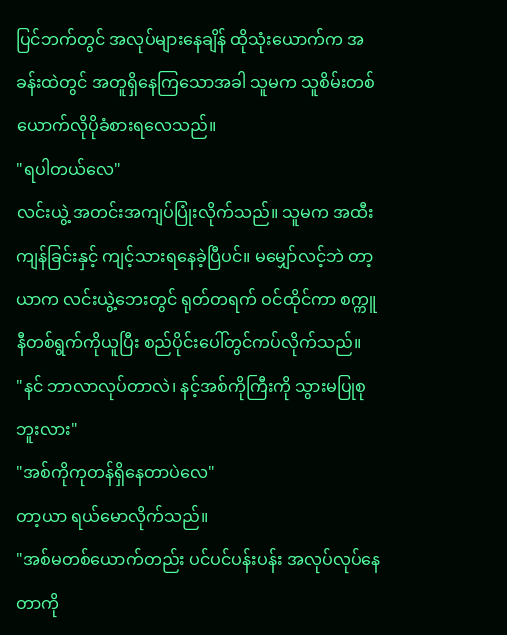ပြင်ဘက်တွင် အလုပ်များနေချိန် ထိုသုံးယောက်က အခန်းထဲတွင် အတူရှိနေကြသောအခါ သူမက သူစိမ်းတစ်ယောက်လိုပိုခံစားရလေသည်။
"ရပါတယ်လေ"
လင်းယွဲ့ အတင်းအကျပ်ပြုံးလိုက်သည်။ သူမက အထီးကျန်ခြင်းနှင့် ကျင့်သားရနေခဲ့ပြီပင်။ မမျှော်လင့်ဘဲ တာ့ယာက လင်းယွဲ့ဘေးတွင် ရုတ်တရက် ဝင်ထိုင်ကာ စက္ကူနီတစ်ရွက်ကိုယူပြီး စည်ပိုင်းပေါ်တွင်ကပ်လိုက်သည်။
"နင် ဘာလာလုပ်တာလဲ၊ နင့်အစ်ကိုကြီးကို သွားမပြုစုဘူးလား"
"အစ်ကိုကုတန်ရှိနေတာပဲလေ"
တာ့ယာ ရယ်မောလိုက်သည်။
"အစ်မတစ်ယောက်တည်း ပင်ပင်ပန်းပန်း အလုပ်လုပ်နေတာကို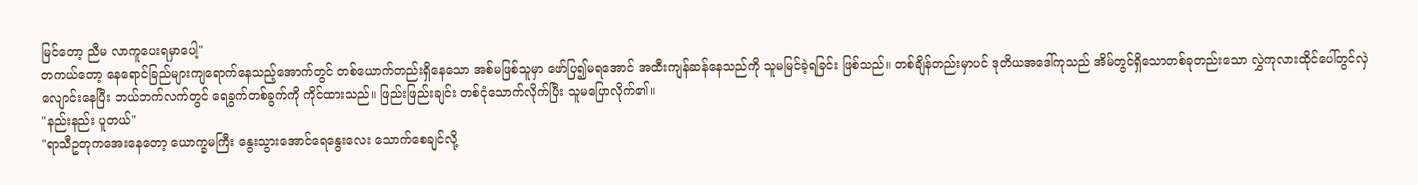မြင်တော့ ညီမ လာကူပေးရမှာပေါ့"
တကယ်တော့ နေရောင်ခြည်များကျရောက်နေသည့်အောက်တွင် တစ်ယောက်တည်းရှိနေသော အစ်မဖြစ်သူမှာ ဖော်ပြ၍မရအောင် အထီးကျန်ဆန်နေသည်ကို သူမမြင်ခဲ့ရခြင်း ဖြစ်သည်။ တစ်ချိန်တည်းမှာပင် ဒုတိယအဒေါ်ကုသည် အိမ်တွင်ရှိသောတစ်ခုတည်းသော လွှဲကုလားထိုင်ပေါ်တွင်လှဲလျောင်းနေပြီး ဘယ်ဘက်လက်တွင် ရေခွက်တစ်ခွက်ကို ကိုင်ထားသည်။ ဖြည်းဖြည်းချင်း တစ်ငုံသောက်လိုက်ပြီး သူမပြောလိုက်၏။
"နည်းနည်း ပူတယ်"
"ရာသီဥတုကအေးနေတော့ ယောက္ခမကြီး နွေးသွားအောင်ရေနွေးလေး သောက်စေချင်လို့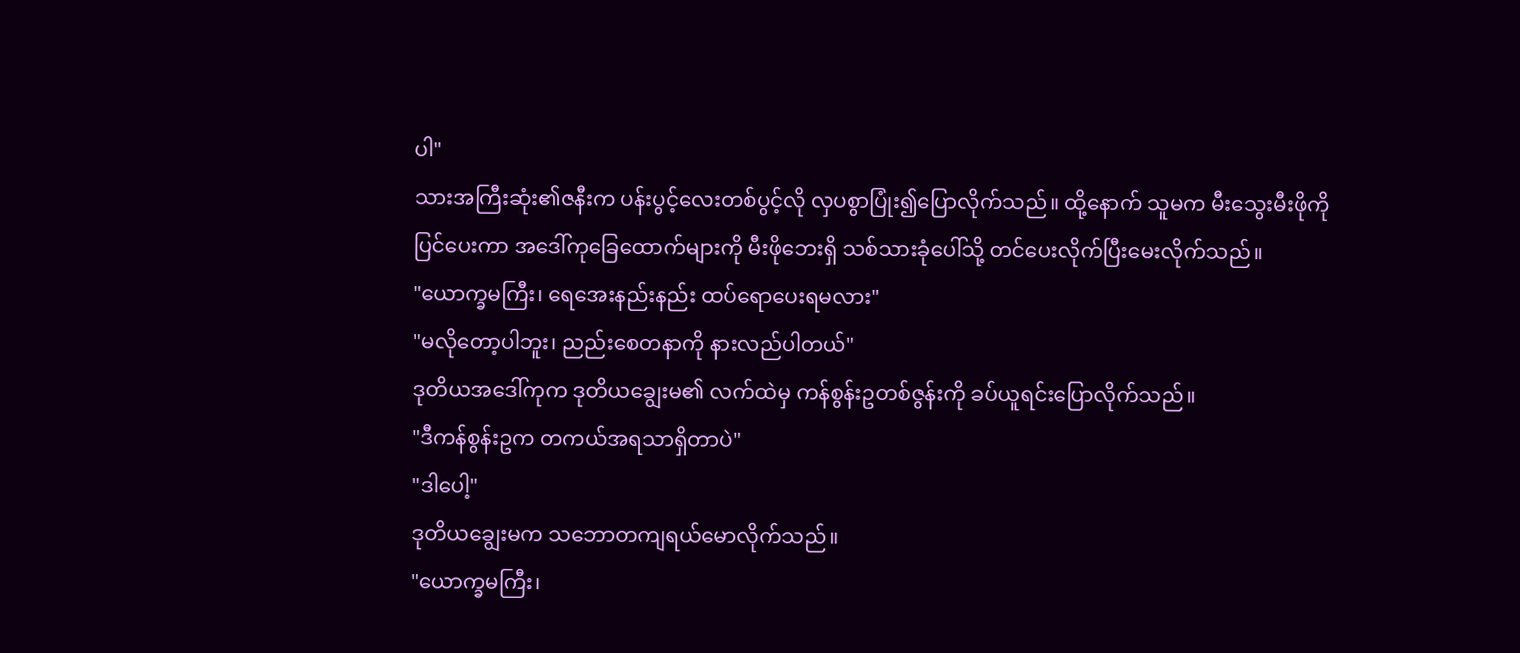ပါ"
သားအကြီးဆုံး၏ဇနီးက ပန်းပွင့်လေးတစ်ပွင့်လို လှပစွာပြုံး၍ပြောလိုက်သည်။ ထို့နောက် သူမက မီးသွေးမီးဖိုကိုပြင်ပေးကာ အဒေါ်ကုခြေထောက်များကို မီးဖိုဘေးရှိ သစ်သားခုံပေါ်သို့ တင်ပေးလိုက်ပြီးမေးလိုက်သည်။
"ယောက္ခမကြီး၊ ရေအေးနည်းနည်း ထပ်ရောပေးရမလား"
"မလိုတော့ပါဘူး၊ ညည်းစေတနာကို နားလည်ပါတယ်"
ဒုတိယအဒေါ်ကုက ဒုတိယချွေးမ၏ လက်ထဲမှ ကန်စွန်းဥတစ်ဇွန်းကို ခပ်ယူရင်းပြောလိုက်သည်။
"ဒီကန်စွန်းဥက တကယ်အရသာရှိတာပဲ"
"ဒါပေါ့"
ဒုတိယချွေးမက သဘောတကျရယ်မောလိုက်သည်။
"ယောက္ခမကြီး၊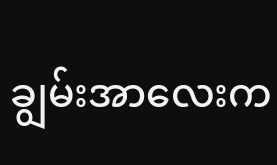ချွမ်းအာလေးက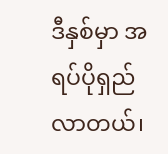ဒီနှစ်မှာ အရပ်ပိုရှည်လာတယ်၊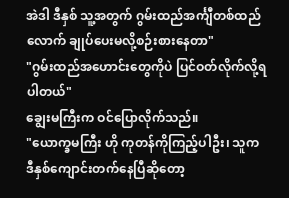အဲဒါ ဒီနှစ် သူ့အတွက် ဂွမ်းထည်အင်္ကျီတစ်ထည်လောက် ချုပ်ပေးမလို့စဉ်းစားနေတာ"
"ဂွမ်းထည်အဟောင်းတွေကိုပဲ ပြင်ဝတ်လိုက်လို့ရပါတယ်"
ချွေးမကြီးက ဝင်ပြောလိုက်သည်။
"ယောက္ခမကြီး ဟို ကုတန်ကိုကြည့်ပါဦး၊ သူက ဒီနှစ်ကျောင်းတက်နေပြီဆိုတော့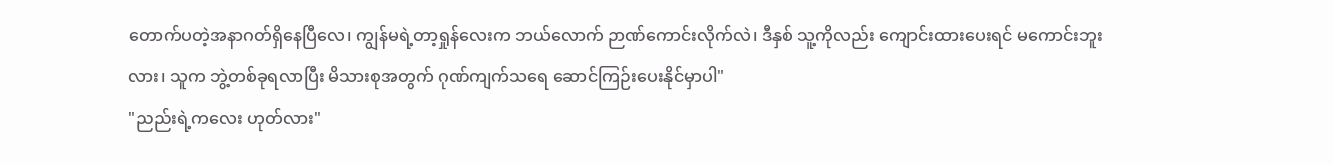တောက်ပတဲ့အနာဂတ်ရှိနေပြီလေ၊ ကျွန်မရဲ့တာ့ရှုန်လေးက ဘယ်လောက် ဉာဏ်ကောင်းလိုက်လဲ၊ ဒီနှစ် သူ့ကိုလည်း ကျောင်းထားပေးရင် မကောင်းဘူးလား၊ သူက ဘွဲ့တစ်ခုရလာပြီး မိသားစုအတွက် ဂုဏ်ကျက်သရေ ဆောင်ကြဉ်းပေးနိုင်မှာပါ"
"ညည်းရဲ့ကလေး ဟုတ်လား"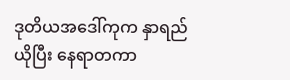ဒုတိယအဒေါ်ကုက နှာရည်ယိုပြီး နေရာတကာ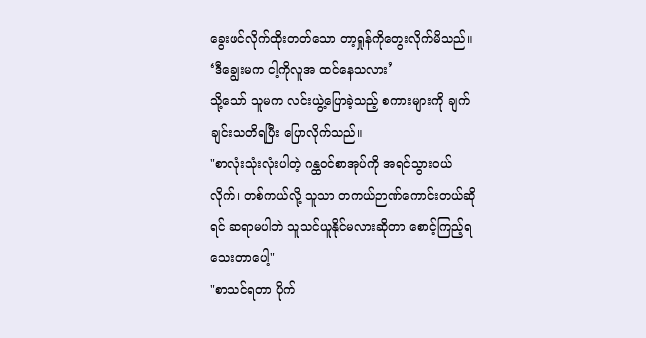ခွေးဖင်လိုက်ထိုးတတ်သော တာ့ရှုန်ကိုတွေးလိုက်မိသည်။
‘ဒီချွေးမက ငါ့ကိုလူအ ထင်နေသလား’
သို့သော် သူမက လင်းယွဲ့ပြောခဲ့သည့် စကားများကို ချက်ချင်းသတိရပြီး ပြောလိုက်သည်။
"စာလုံးသုံးလုံးပါတဲ့ ဂန္ထဝင်စာအုပ်ကို အရင်သွားဝယ်လိုက်၊ တစ်ကယ်လို့ သူသာ တကယ်ဉာဏ်ကောင်းတယ်ဆိုရင် ဆရာမပါဘဲ သူသင်ယူနိုင်မလားဆိုတာ စောင့်ကြည့်ရသေးတာပေါ့"
"စာသင်ရတာ ပိုက်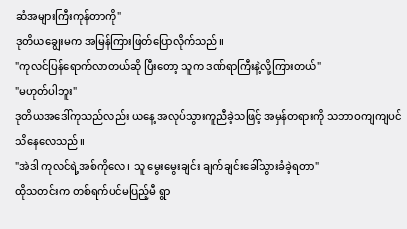ဆံအများကြီးကုန်တာကို"
ဒုတိယချွေးမက အမြန်ကြားဖြတ်ပြောလိုက်သည်။
"ကုလင်ပြန်ရောက်လာတယ်ဆို ပြီးတော့ သူက ဒဏ်ရာကြီးနဲ့လို့ကြားတယ်"
"မဟုတ်ပါဘူး"
ဒုတိယအဒေါ်ကုသည်လည်း ယနေ့ အလုပ်သွားကူညီခဲ့သဖြင့် အမှန်တရားကို သဘာဝကျကျပင်သိနေလေသည်။
"အဲဒါ ကုလင်ရဲ့အစ်ကိုလေ၊ သူ မွေးမွေးချင်း ချက်ချင်းခေါ်သွားခံခဲ့ရတာ"
ထိုသတင်းက တစ်ရက်ပင်မပြည့်မီ ရွာ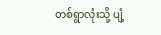တစ်ရွာလုံးသို့ ပျံ့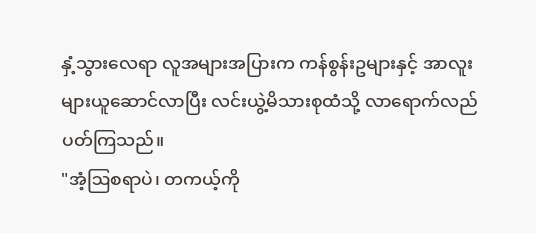နှံ့သွားလေရာ လူအများအပြားက ကန်စွန်းဥများနှင့် အာလူးများယူဆောင်လာပြီး လင်းယွဲ့မိသားစုထံသို့ လာရောက်လည်ပတ်ကြသည်။
"အံ့ဩစရာပဲ၊ တကယ့်ကို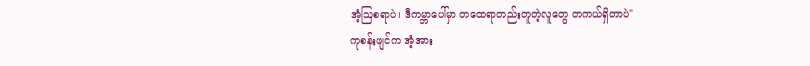အံ့ဩစရာပဲ၊ ဒီကမ္ဘာပေါ်မှာ တထေရာတည်းတူတဲ့လူတွေ တကယ်ရှိတာပဲ"
ကုစန်းဖျင်က အံ့အား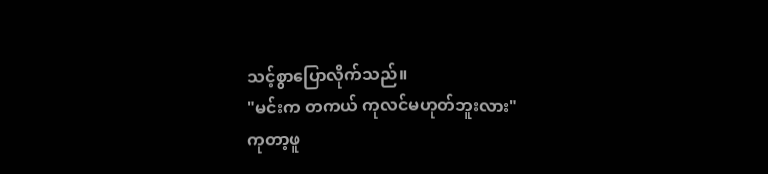သင့်စွာပြောလိုက်သည်။
"မင်းက တကယ် ကုလင်မဟုတ်ဘူးလား"
ကုတာ့ဖူ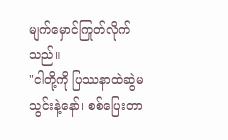မျက်မှောင်ကြုတ်လိုက်သည်။
"ငါတို့ကို ပြဿနာထဲဆွဲမသွင်းနဲ့နော်၊ စစ်ပြေးတာ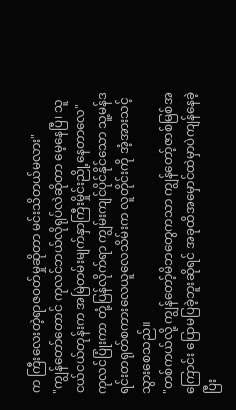က ကြီးလေးတဲ့ရာဇဝတ်မှုဆိုတာ မင်းသိတယ်မလား"
"ကျွန်တော်တောင် ကုလင်ဘယ်လိုရုပ်လဲဆိုတာ မေ့နေပြီ၊ သူ ငယ်ငယ်တုန်းက အမြဲတမ်းမျက်နှာကြီးမှိုင်းညို့နေတာလေ"
ကုလင်ပြုံးကာ တုံ့ပြန်လိုက်ရာ ကျွမ်းကျင်ပိုင်နိုင်သော သူ့မန်ဒရင်းတရုတ်စကားလေယူလေသိမ်းက လူတိုင်းကို အံ့အားသင့်သွားစေသည်။
"တစ်ကယ်လို့ ကျွန်တော့်မိဘတွေကသာ ကျွန်တော့်ဇာစ်မြစ်အကြောင်း ပြောမပြခဲ့ဘူးဆိုရင် အခုထိအမှောင်ထဲမှာပဲကျန်နေခဲ့ပြီး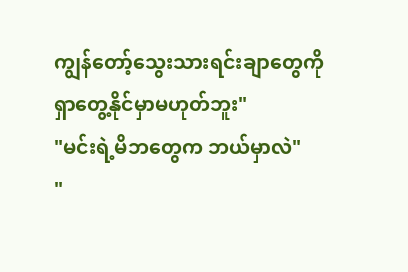ကျွန်တော့်သွေးသားရင်းချာတွေကို ရှာတွေ့နိုင်မှာမဟုတ်ဘူး"
"မင်းရဲ့မိဘတွေက ဘယ်မှာလဲ"
"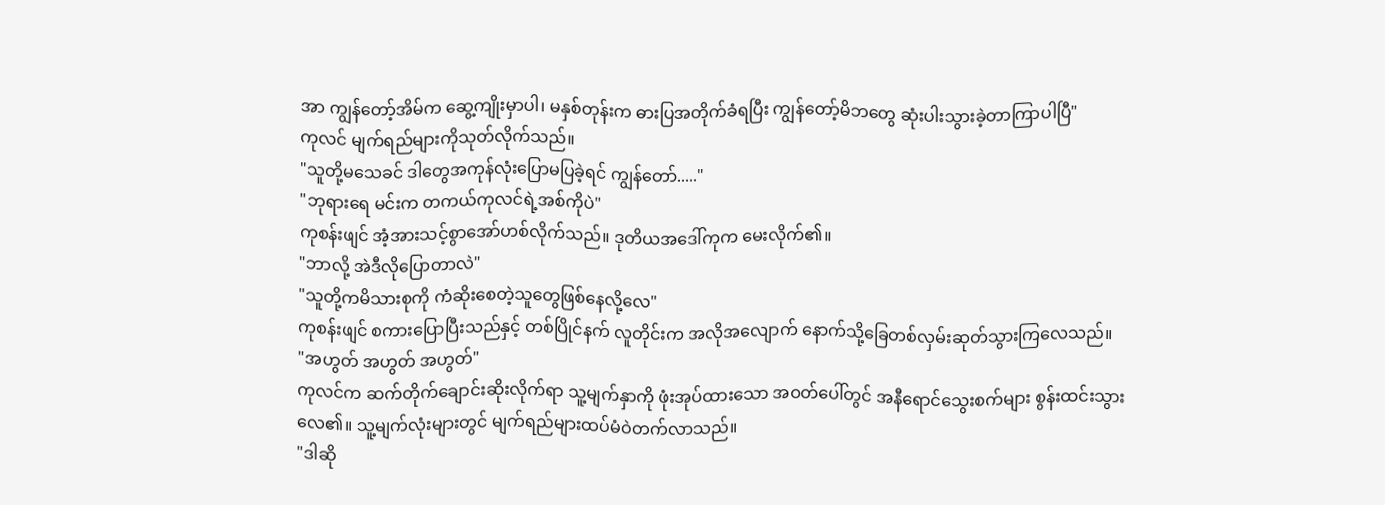အာ ကျွန်တော့်အိမ်က ဆွေ့ကျိုးမှာပါ၊ မနှစ်တုန်းက ဓားပြအတိုက်ခံရပြီး ကျွန်တော့်မိဘတွေ ဆုံးပါးသွားခဲ့တာကြာပါပြီ"
ကုလင် မျက်ရည်များကိုသုတ်လိုက်သည်။
"သူတို့မသေခင် ဒါတွေအကုန်လုံးပြောမပြခဲ့ရင် ကျွန်တော်....."
"ဘုရားရေ မင်းက တကယ်ကုလင်ရဲ့အစ်ကိုပဲ"
ကုစန်းဖျင် အံ့အားသင့်စွာအော်ဟစ်လိုက်သည်။ ဒုတိယအဒေါ်ကုက မေးလိုက်၏။
"ဘာလို့ အဲဒီလိုပြောတာလဲ"
"သူတို့ကမိသားစုကို ကံဆိုးစေတဲ့သူတွေဖြစ်နေလို့လေ"
ကုစန်းဖျင် စကားပြောပြီးသည်နှင့် တစ်ပြိုင်နက် လူတိုင်းက အလိုအလျောက် နောက်သို့ခြေတစ်လှမ်းဆုတ်သွားကြလေသည်။
"အဟွတ် အဟွတ် အဟွတ်"
ကုလင်က ဆက်တိုက်ချောင်းဆိုးလိုက်ရာ သူ့မျက်နှာကို ဖုံးအုပ်ထားသော အဝတ်ပေါ်တွင် အနီရောင်သွေးစက်များ စွန်းထင်းသွားလေ၏။ သူ့မျက်လုံးများတွင် မျက်ရည်များထပ်မံဝဲတက်လာသည်။
"ဒါဆို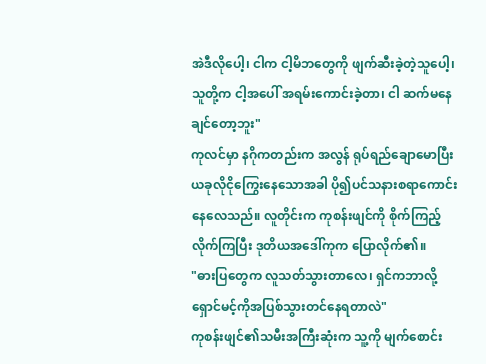အဲဒီလိုပေါ့၊ ငါက ငါ့မိဘတွေကို ဖျက်ဆီးခဲ့တဲ့သူပေါ့၊ သူတို့က ငါ့အပေါ် အရမ်းကောင်းခဲ့တာ၊ ငါ ဆက်မနေချင်တော့ဘူး"
ကုလင်မှာ နဂိုကတည်းက အလွန် ရုပ်ရည်ချောမောပြီး ယခုလိုငိုကြွေးနေသောအခါ ပို၍ပင်သနားစရာကောင်းနေလေသည်။ လူတိုင်းက ကုစန်းဖျင်ကို စိုက်ကြည့်လိုက်ကြပြီး ဒုတိယအဒေါ်ကုက ပြောလိုက်၏။
"ဓားပြတွေက လူသတ်သွားတာလေ၊ ရှင်ကဘာလို့ ရှောင်မင့်ကိုအပြစ်သွားတင်နေရတာလဲ"
ကုစန်းဖျင်၏သမီးအကြီးဆုံးက သူ့ကို မျက်စောင်း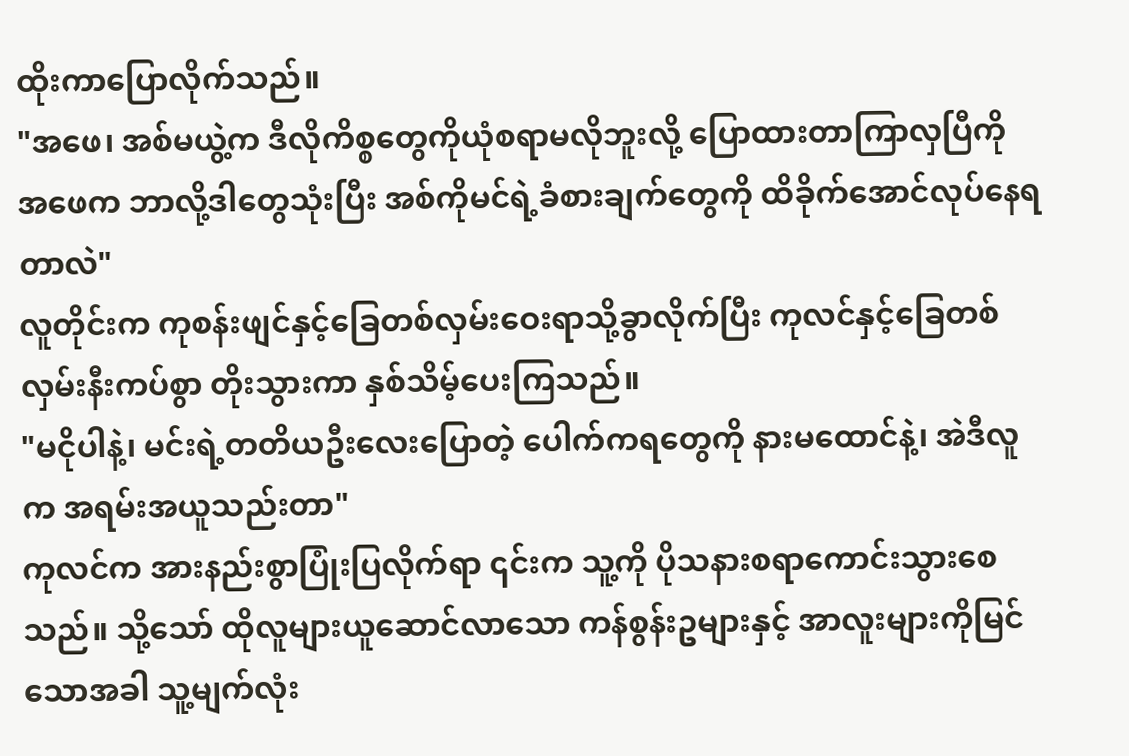ထိုးကာပြောလိုက်သည်။
"အဖေ၊ အစ်မယွဲ့က ဒီလိုကိစ္စတွေကိုယုံစရာမလိုဘူးလို့ ပြောထားတာကြာလှပြီကို အဖေက ဘာလို့ဒါတွေသုံးပြီး အစ်ကိုမင်ရဲ့ခံစားချက်တွေကို ထိခိုက်အောင်လုပ်နေရတာလဲ"
လူတိုင်းက ကုစန်းဖျင်နှင့်ခြေတစ်လှမ်းဝေးရာသို့ခွာလိုက်ပြီး ကုလင်နှင့်ခြေတစ်လှမ်းနီးကပ်စွာ တိုးသွားကာ နှစ်သိမ့်ပေးကြသည်။
"မငိုပါနဲ့၊ မင်းရဲ့တတိယဦးလေးပြောတဲ့ ပေါက်ကရတွေကို နားမထောင်နဲ့၊ အဲဒီလူက အရမ်းအယူသည်းတာ"
ကုလင်က အားနည်းစွာပြုံးပြလိုက်ရာ ၎င်းက သူ့ကို ပိုသနားစရာကောင်းသွားစေသည်။ သို့သော် ထိုလူများယူဆောင်လာသော ကန်စွန်းဥများနှင့် အာလူးများကိုမြင်သောအခါ သူ့မျက်လုံး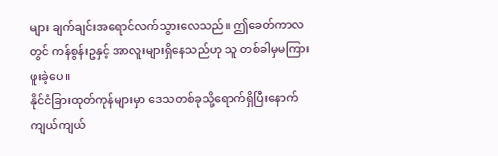များ ချက်ချင်းအရောင်လက်သွားလေသည်။ ဤခေတ်ကာလတွင် ကန်စွန်းဥနှင့် အာလူးများရှိနေသည်ဟု သူ တစ်ခါမှမကြားဖူးခဲ့ပေ။
နိုင်ငံခြားထုတ်ကုန်များမှာ ဒေသတစ်ခုသို့ရောက်ရှိပြီးနောက် ကျယ်ကျယ်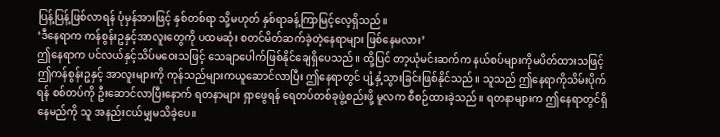ပြန့်ပြန့်ဖြစ်လာရန် ပုံမှန်အားဖြင့် နှစ်တစ်ရာ သို့မဟုတ် နှစ်ရာခန့်ကြာမြင့်လေ့ရှိသည်။
‘ဒီနေရာက ကန်စွန်းဥနှင့်အာလူးတွေကို ပထမဆုံး စတင်မိတ်ဆက်ခဲ့တဲ့နေရာများ ဖြစ်နေမလား’
ဤနေရာက ပင်လယ်နှင့်သိပ်မဝေးသဖြင့် သေချာပေါက်ဖြစ်နိုင်ချေရှိပေသည်။ ထို့ပြင် တာ့ယုံမင်းဆက်က နယ်စပ်များကိုမပိတ်ထားသဖြင့် ဤကန်စွန်းဥနှင့် အာလူးများကို ကုန်သည်များကယူဆောင်လာပြီး ဤနေရာတွင် ပျံ့နှံ့သွားခြင်းဖြစ်နိုင်သည်။ သူသည် ဤနေရာကိုသိမ်းပိုက်ရန် စစ်တပ်ကို ဦးဆောင်လာပြီးနောက် ရတနာများ ရှာဖွေရန် ရေတပ်တစ်ခုဖွဲ့စည်းဖို့ မူလက စီစဉ်ထားခဲ့သည်။ ရတနာများက ဤနေရာတွင်ရှိနေမည်ကို သူ အနည်းငယ်မျှမသိခဲ့ပေ။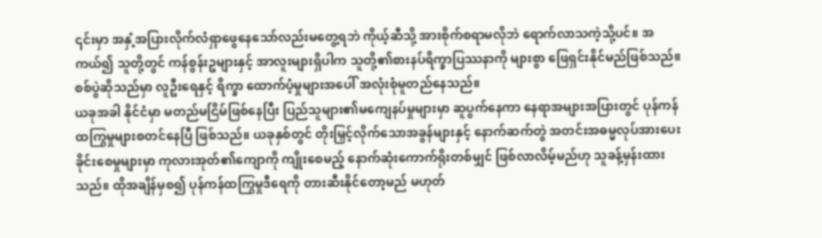၎င်းမှာ အနှံ့အပြားလိုက်လံရှာဖွေနေသော်လည်းမတွေ့ရဘဲ ကိုယ့်ဆီသို့ အားစိုက်စရာမလိုဘဲ ရောက်လာသကဲ့သို့ပင်။ အကယ်၍ သူတို့တွင် ကန်စွန်းဥများနှင့် အာလူးများရှိပါက သူတို့၏စားနပ်ရိက္ခာပြဿနာကို များစွာ ဖြေရှင်းနိုင်မည်ဖြစ်သည်။ စစ်ပွဲဆိုသည်မှာ လူဦးရေနှင့် ရိက္ခာ ထောက်ပံ့မှုများအပေါ် အလုံးစုံမူတည်နေသည်။
ယခုအခါ နိုင်ငံမှာ မတည်မငြိမ်ဖြစ်နေပြီး ပြည်သူများ၏မကျေနပ်မှုများမှာ ဆူပွက်နေကာ နေရာအများအပြားတွင် ပုန်ကန်ထကြွမှုများစတင်နေပြီ ဖြစ်သည်။ ယခုနှစ်တွင် တိုးမြှင့်လိုက်သောအခွန်များနှင့် နောက်ဆက်တွဲ အတင်းအဓမ္မလုပ်အားပေး ခိုင်းစေမှုများမှာ ကုလားအုတ်၏ကျောကို ကျိုးစေမည့် နောက်ဆုံးကောက်ရိုးတစ်မျှင် ဖြစ်လာလိမ့်မည်ဟု သူခန့်မှန်းထားသည်။ ထိုအချိန်မှစ၍ ပုန်ကန်ထကြွမှုဒီရေကို တားဆီးနိုင်တော့မည် မဟုတ်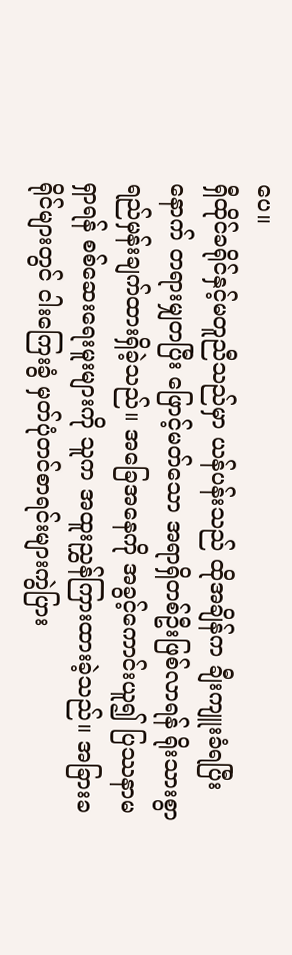ပေ။
ရှီထိုင်ခရိုင်နှင့်မတူညီသည်မှာ ယန်ပန်းသည် ထိုအချိန်က ချီးကျူးခံရပြီးနောက် တရားမျှတပြီး ဖြောင့်မတ်သော အရာရှိတစ်ဦးဖြစ်လာရန် ရိုးသားစွာ ရည်မှန်းချက်ထားရှိခဲ့သည်။ အခြေအနေကို အခွင့်ကောင်းယူ၍ ပြဿနာမရှာရန် စစ်ဆေးရေးမူးများကို သူက အထူးညွှန်ကြားထားခဲ့သည်။ အခြားခရိုင်များတွင် ငါးကြေးခွံ မှတ်ပုံတင်စာရင်းများကွဲပြား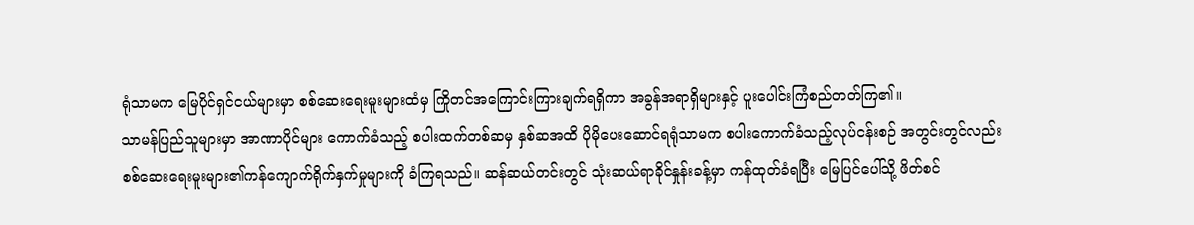ရုံသာမက မြေပိုင်ရှင်ငယ်များမှာ စစ်ဆေးရေးမူးများထံမှ ကြိုတင်အကြောင်းကြားချက်ရရှိကာ အခွန်အရာရှိများနှင့် ပူးပေါင်းကြံစည်တတ်ကြ၏။
သာမန်ပြည်သူများမှာ အာဏာပိုင်များ ကောက်ခံသည့် စပါးထက်တစ်ဆမှ နှစ်ဆအထိ ပိုမိုပေးဆောင်ရရုံသာမက စပါးကောက်ခံသည့်လုပ်ငန်းစဉ် အတွင်းတွင်လည်း စစ်ဆေးရေးမူးများ၏ကန်ကျောက်ရိုက်နှက်မှုများကို ခံကြရသည်။ ဆန်ဆယ်တင်းတွင် သုံးဆယ်ရာခိုင်နှုန်းခန့်မှာ ကန်ထုတ်ခံရပြီး မြေပြင်ပေါ်သို့ ဖိတ်စင်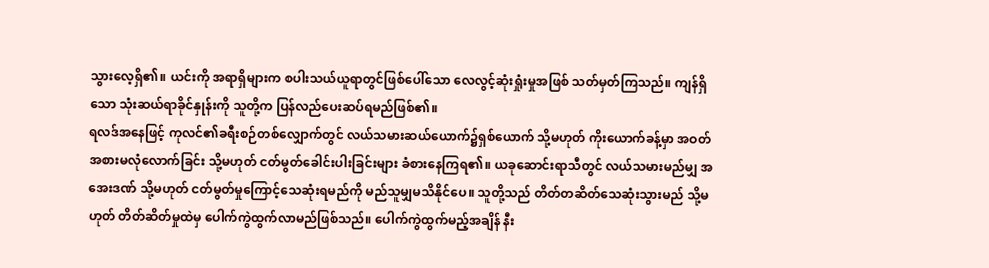သွားလေ့ရှိ၏။ ယင်းကို အရာရှိများက စပါးသယ်ယူရာတွင်ဖြစ်ပေါ်သော လေလွင့်ဆုံးရှုံးမှုအဖြစ် သတ်မှတ်ကြသည်။ ကျန်ရှိသော သုံးဆယ်ရာခိုင်နှုန်းကို သူတို့က ပြန်လည်ပေးဆပ်ရမည်ဖြစ်၏။
ရလဒ်အနေဖြင့် ကုလင်၏ခရီးစဉ်တစ်လျှောက်တွင် လယ်သမားဆယ်ယောက်၌ရှစ်ယောက် သို့မဟုတ် ကိုးယောက်ခန့်မှာ အဝတ်အစားမလုံလောက်ခြင်း သို့မဟုတ် ငတ်မွတ်ခေါင်းပါးခြင်းများ ခံစားနေကြရ၏။ ယခုဆောင်းရာသီတွင် လယ်သမားမည်မျှ အအေးဒဏ် သို့မဟုတ် ငတ်မွတ်မှုကြောင့်သေဆုံးရမည်ကို မည်သူမျှမသိနိုင်ပေ။ သူတို့သည် တိတ်တဆိတ်သေဆုံးသွားမည် သို့မဟုတ် တိတ်ဆိတ်မှုထဲမှ ပေါက်ကွဲထွက်လာမည်ဖြစ်သည်။ ပေါက်ကွဲထွက်မည့်အချိန် နီး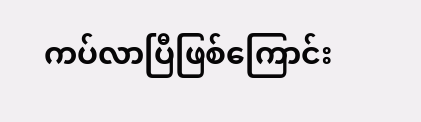ကပ်လာပြီဖြစ်ကြောင်း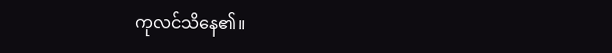ကုလင်သိနေ၏။